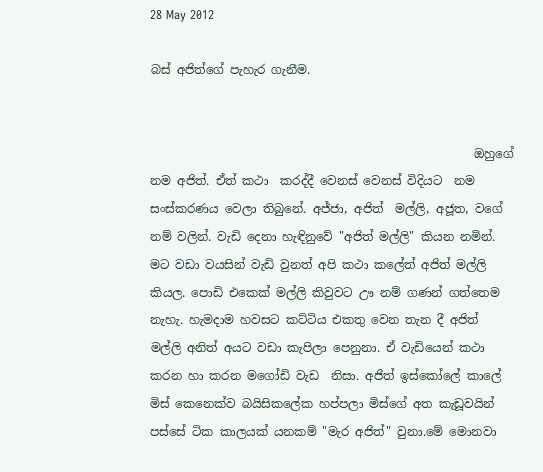28 May 2012

බස් අජිත්ගේ පැහැර ගැනීම.


                                                      ඔහුගේ නම අජිත්. ඒත් කථා  කරද්දී වෙනස් වෙනස් විදියට  නම සංස්කරණය වෙලා තිබුනේ. අජ්ජා, අජිත්  මල්ලි, අජූත, වගේ නම් වලින්. වැඩි දෙනා හැඳිනුවේ "අජිත් මල්ලි" කියන නමින්. මට වඩා වයසින් වැඩි වුනත් අපි කථා කලේත් අජිත් මල්ලි කියල. පොඩි එකෙක් මල්ලි කිවුවට ඌ නම් ගණන් ගත්තෙම නැහැ. හැමදාම හවසට කට්ටිය එකතු වෙන තැන දී අජිත් මල්ලි අනිත් අයට වඩා කැපිලා පෙනුනා. ඒ වැඩියෙන් කථා කරන හා කරන මගෝඩි වැඩ  නිසා. අජිත් ඉස්කෝලේ කාලේ මිස් කෙනෙක්ව බයිසිකලේක හප්පලා මිස්ගේ අත කැඩූවයින් පස්සේ ටික කාලයක් යනකම් "මැර අජිත්" වුනා.මේ මොනවා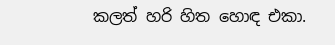කලත් හරි හිත හොඳ එකා.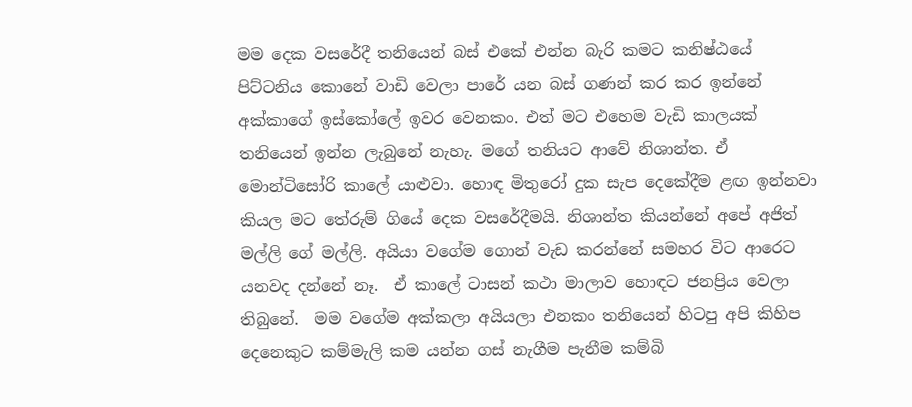මම දෙක වසරේදී තනියෙන් බස් එකේ එන්න බැරි කමට කනිෂ්ඨයේ පිට්ටනිය කොනේ වාඩි වෙලා පාරේ යන බස් ගණන් කර කර ඉන්නේ අක්කාගේ ඉස්කෝලේ ඉවර වෙනකං. එත් මට එහෙම වැඩි කාලයක් තනියෙන් ඉන්න ලැබුනේ නැහැ. මගේ තනියට ආවේ නිශාන්ත. ඒ මොන්ටිසෝරි කාලේ යාළුවා. හොඳ මිතුරෝ දුක සැප දෙකේදීම ළඟ ඉන්නවා කියල මට තේරුම් ගියේ දෙක වසරේදීමයි. නිශාන්ත කියන්නේ අපේ අජිත් මල්ලි ගේ මල්ලි. අයියා වගේම ගොන් වැඩ කරන්නේ සමහර විට ආරෙට යනවද දන්නේ නෑ.  ඒ කාලේ ටාසන් කථා මාලාව හොඳට ජනප්‍රිය වෙලා තිබුනේ.  මම වගේම අක්කලා අයියලා එනකං තනියෙන් හිටපු අපි කිහිප දෙනෙකුට කම්මැලි කම යන්න ගස් නැගීම පැනීම කම්බි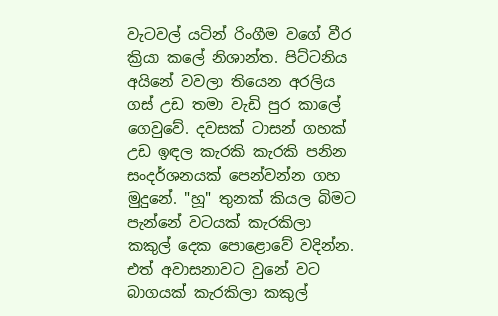වැටවල් යටින් රිංගීම වගේ වීර ක්‍රියා කලේ නිශාන්ත. පිට්ටනිය අයිනේ වවලා තියෙන අරලිය ගස් උඩ තමා වැඩි පුර කාලේ ගෙවුවේ. දවසක් ටාසන් ගහක් උඩ ඉඳල කැරකි කැරකි පනින සංදර්ශනයක් පෙන්වන්න ගහ මුදුනේ. "හූ" තුනක් කියල බිමට පැන්නේ වටයක් කැරකිලා කකුල් දෙක පොළොවේ වදින්න. එත් අවාසනාවට වුනේ වට බාගයක් කැරකිලා කකුල්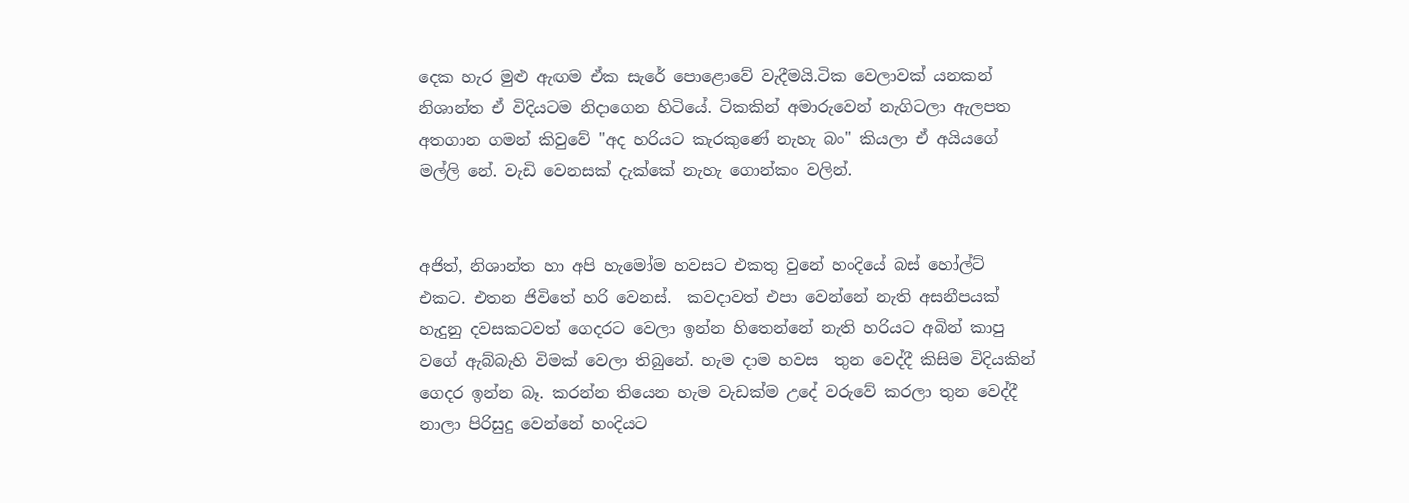දෙක හැර මුළු ඇඟම ඒක සැරේ පොළොවේ වැදීමයි.ටික වෙලාවක් යනකන් නිශාන්ත ඒ විදියටම නිදාගෙන හිටියේ. ටිකකින් අමාරුවෙන් නැගිටලා ඇලපත අතගාන ගමන් කිවුවේ "අද හරියට කැරකුණේ නැහැ බං" කියලා ඒ අයියගේ මල්ලි නේ. වැඩි වෙනසක් දැක්කේ නැහැ ගොන්කං වලින්.


අජිත්, නිශාන්ත හා අපි හැමෝම හවසට එකතු වුනේ හංදියේ බස් හෝල්ට් එකට. එතන ජිවිතේ හරි වෙනස්.  කවදාවත් එපා වෙන්නේ නැති අසනීපයක් හැදුනු දවසකටවත් ගෙදරට වෙලා ඉන්න හිතෙන්නේ නැති හරියට අබින් කාපු වගේ ඇබ්බැහි විමක්‌ වෙලා තිබුනේ. හැම දාම හවස  තුන වෙද්දී කිසිම විදියකින් ගෙදර ඉන්න බෑ. කරන්න තියෙන හැම වැඩක්ම උදේ වරුවේ කරලා තුන වෙද්දී නාලා පිරිසුදු වෙන්නේ හංදියට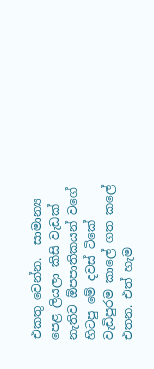එකතු වෙන්න.  සාමාන්‍ය පෙළ ලියලා කිසි වැඩක් නැතිව ඕපපාතිකයන් වගේ හිටපු මේ දවස් ටිකේ වැඩිපුරම කාලේ ගත කලේ එතන. එත් හැම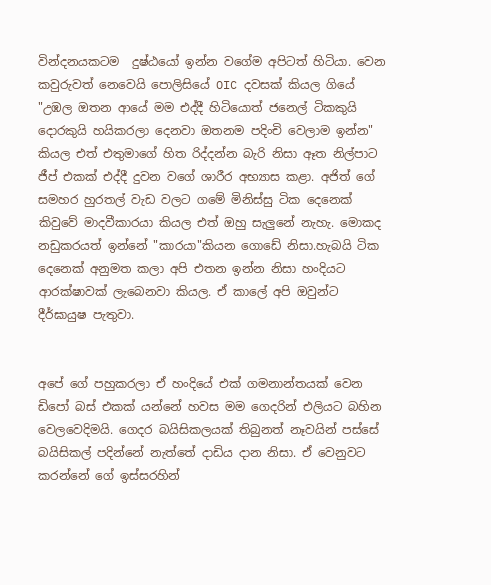වින්දනයකටම  දුෂ්ඨයෝ ඉන්න වගේම අපිටත් හිටියා. වෙන කවුරුවත් නෙවෙයි පොලිසියේ OIC දවසක් කියල ගියේ "උඹල ඔතන ආයේ මම එද්දී හිටියොත් ජනෙල් ටිකකුයි දොරකුයි හයිකරලා දෙනවා ඔතනම පදිංචි වෙලාම ඉන්න"  කියල එත් එතුමාගේ හිත රිද්දන්න බැරි නිසා ඈත නිල්පාට ජීප් එකක් එද්දී දුවන වගේ ශාරීර අභ්‍යාස කළා. අජිත් ගේ සමහර හුරතල් වැඩ වලට ගමේ මිනිස්සු ටික දෙනෙක් කිවුවේ මාදවීකාරයා කියල එත් ඔහු සැලුනේ නැහැ. මොකද නඩුකරයත් ඉන්නේ "කාරයා"කියන ගොඩේ නිසා.හැබයි ටික දෙනෙක් අනුමත කලා අපි එතන ඉන්න නිසා හංදියට ආරක්ෂාවක් ලැබෙනවා කියල. ඒ කාලේ අපි ඔවුන්ට දීර්ඝායුෂ පැතුවා.


අපේ ගේ පහුකරලා ඒ හංදියේ එක් ගමනාන්තයක් වෙන ඩිපෝ බස් එකක් යන්නේ හවස මම ගෙදරින් එලියට බහින වෙලවෙදිමයි. ගෙදර බයිසිකලයක් තිබුනත් නෑවයින් පස්සේ බයිසිකල් පදින්නේ නැත්තේ දාඩිය දාන නිසා. ඒ වෙනුවට කරන්නේ ගේ ඉස්සරහින්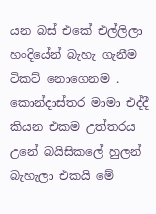යන බස් එකේ එල්ලිලා හංදියේන් බැහැ ගැනීම ටිකට් නොගෙනම . කොන්දාස්තර මාමා එද්දී කියන එකම උත්තරය උනේ බයිසිකලේ හුලන් බැහැලා එකයි මේ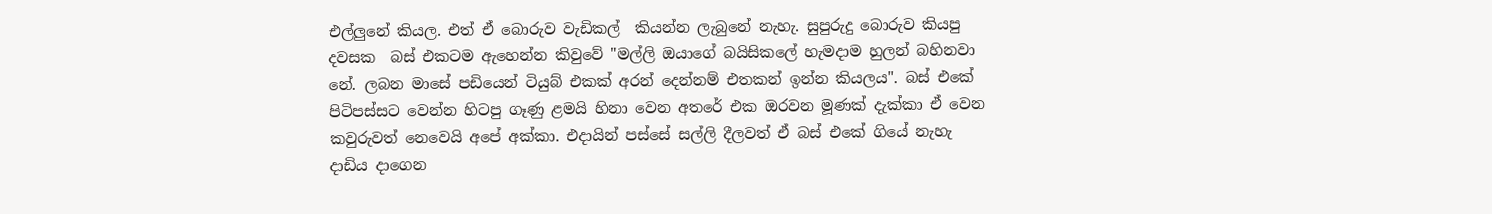එල්ලුනේ කියල. එත් ඒ බොරුව වැඩිකල්  කියන්න ලැබුනේ නැහැ. සුපුරුදු බොරුව කියපු දවසක  බස් එකටම ඇහෙන්න කිවුවේ "මල්ලි ඔයාගේ බයිසිකලේ හැමදාම හුලන් බහිනවා නේ. ලබන මාසේ පඩියෙන් ටියුබ් එකක් අරන් දෙන්නම් එතකන් ඉන්න කියලය". බස් එකේ පිටිපස්සට වෙන්න හිටපු ගෑණු ළමයි හිනා වෙන අතරේ එක ඔරවන මූණක් දැක්කා ඒ වෙන කවුරුවත් නෙවෙයි අපේ අක්කා. එදායින් පස්සේ සල්ලි දීලවත් ඒ බස් එකේ ගියේ නැහැ දාඩිය දාගෙන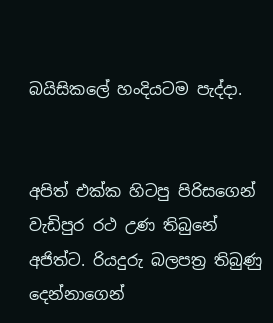බයිසිකලේ හංදියටම පැද්දා.


අපිත් එක්ක හිටපු පිරිසගෙන් වැඩිපුර රථ උණ තිබුනේ අජිත්ට. රියදුරු බලපත්‍ර තිබුණු දෙන්නාගෙන්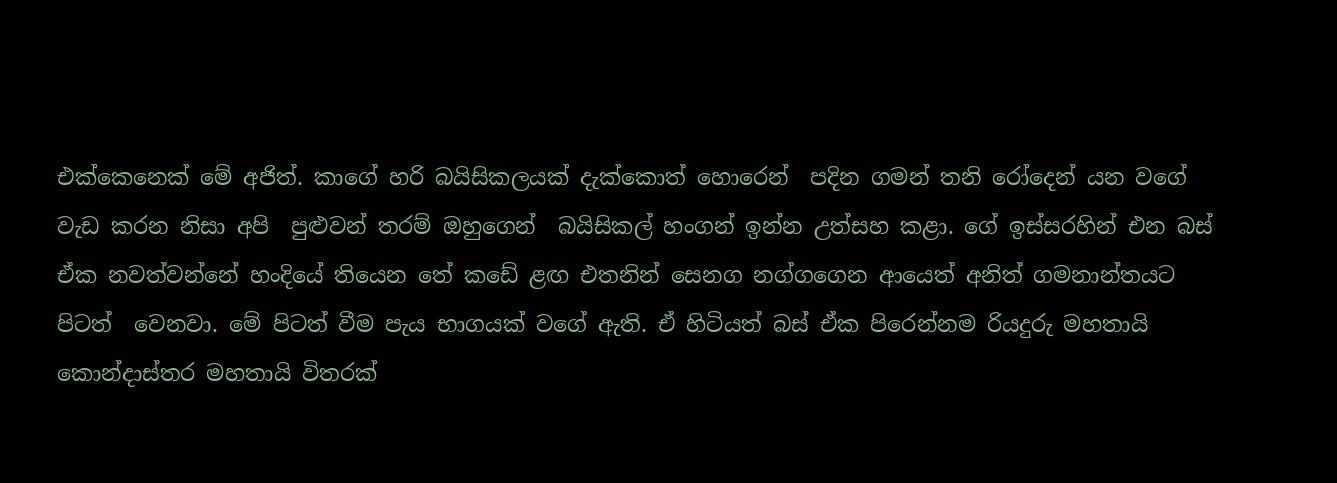එක්කෙනෙක් මේ අජිත්. කාගේ හරි බයිසිකලයක් දැක්කොත් හොරෙන්  පදින ගමන් තනි රෝදෙන් යන වගේ වැඩ කරන නිසා අපි  පුළුවන් තරම් ඔහුගෙන්  බයිසිකල් හංගන් ඉන්න උත්සහ කළා. ගේ ඉස්සරහින් එන බස් ඒක නවත්වන්නේ හංදියේ තියෙන තේ කඩේ ළඟ එතනින් සෙනග නග්ගගෙන ආයෙත් අනිත් ගමනාන්තයට පිටත්  වෙනවා. මේ පිටත් වීම පැය භාගයක් වගේ ඇති. ඒ හිටියත් බස් ඒක පිරෙන්නම රියදුරු මහතායි කොන්දාස්තර මහතායි විතරක්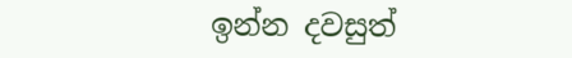ඉන්න දවසුත්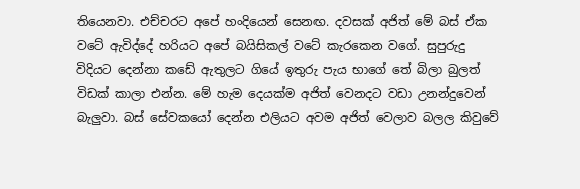තියෙනවා. එච්චරට අපේ හංදියෙන් සෙනඟ. දවසක් අජිත් මේ බස් ඒක වටේ ඇවිද්දේ හරියට අපේ බයිසිකල් වටේ කැරකෙන වගේ. සුපුරුදු විදියට දෙන්නා කඩේ ඇතුලට ගියේ ඉතුරු පැය භාගේ තේ බිලා බුලත් විඩක් කාලා එන්න. මේ හැම දෙයක්ම අජිත් වෙනදට වඩා උනන්දුවෙන් බැලුවා. බස් සේවකයෝ දෙන්න එලියට අවම අජිත් වෙලාව බලල කිවුවේ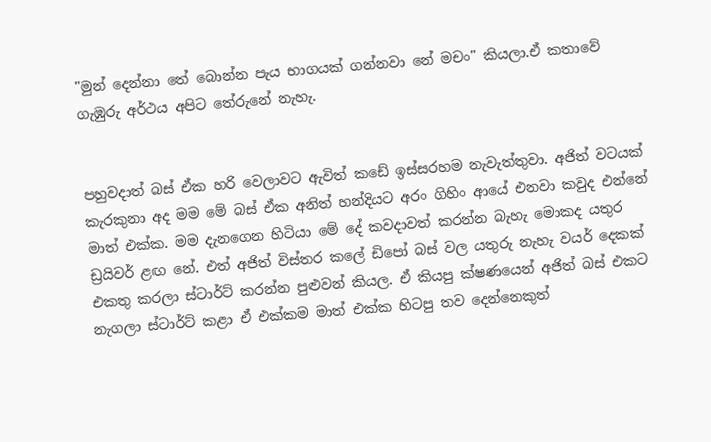"මුන් දෙන්නා තේ බොන්න පැය භාගයක් ගන්නවා නේ මචං" කියලා.ඒ කතාවේ ගැඹුරු අර්ථය අපිට තේරුනේ නැහැ.


පහුවදාත් බස් ඒක හරි වෙලාවට ඇවිත් කඩේ ඉස්සරහම නැවැත්තුවා. අජිත් වටයක් කැරකුනා අද මම මේ බස් ඒක අනිත් හන්දියට අරං ගිහිං ආයේ එනවා කවුද එන්නේ මාත් එක්ක. මම දැනගෙන හිටියා මේ දේ කවදාවත් කරන්න බැහැ මොකද යතුර ඩ්‍රයිවර් ළඟ නේ. එත් අජිත් විස්තර කලේ ඩිපෝ බස් වල යතුරු නැහැ වයර් දෙකක් එකතු කරලා ස්ටාර්ට් කරන්න පුළුවන් කියල. ඒ කියපු ක්ෂණයෙන් අජිත් බස් එකට නැගලා ස්ටාර්ට් කළා ඒ එක්කම මාත් එක්ක හිටපු තව දෙන්නෙකුත්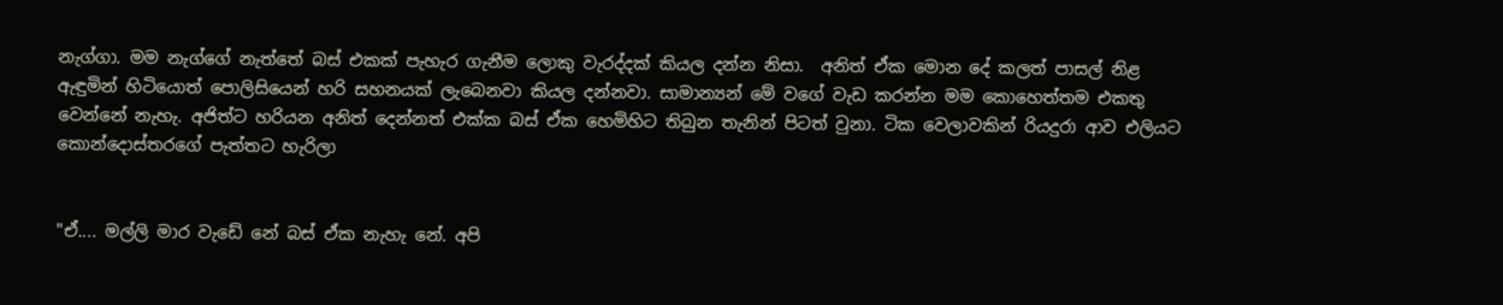නැග්ගා. මම නැග්ගේ නැත්තේ බස් එකක් පැහැර ගැනීම ලොකු වැරද්දක් කියල දන්න නිසා.  අනිත් ඒක මොන දේ කලත් පාසල් නිළ ඇඳුමින් හිටියොත් පොලිසියෙන් හරි සහනයක් ලැබෙනවා කියල දන්නවා. සාමාන්‍යන් මේ වගේ වැඩ කරන්න මම කොහෙත්තම එකතු වෙන්නේ නැහැ. අජිත්ට හරියන අනිත් දෙන්නත් එක්ක බස් ඒක හෙමිහිට තිබුන තැනින් පිටත් වුනා. ටික වෙලාවකින් රියදුරා ආව එලියට කොන්දොස්තරගේ පැත්තට හැරිලා


"ඒ.... මල්ලි මාර වැඩේ නේ බස් ඒක නැහැ නේ. අපි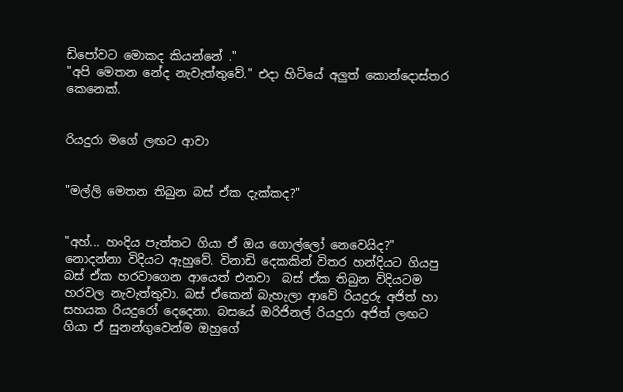ඩිපෝවට මොකද කියන්නේ ."
"අපි මෙතන නේද නැවැත්තුවේ." එදා හිටියේ අලුත් කොන්දොස්තර කෙනෙක්.


රියදුරා මගේ ලඟට ආවා


"මල්ලි මෙතන තිබුන බස් ඒක දැක්කද?"


"අහ්... හංදිය පැත්තට ගියා ඒ ඔය ගොල්ලෝ නෙවෙයිද?" නොදන්නා විදියට ඇහුවේ. විනාඩි දෙකකින් විතර හන්දියට ගියපු බස් ඒක හරවාගෙන ආයෙත් එනවා  බස් ඒක තිබුන විදියටම හරවල නැවැත්තුවා. බස් ඒකෙන් බැහැලා ආවේ රියදුරු අජිත් හා සහයක රියදුරෝ දෙදෙනා. බසයේ ඔරිජිනල් රියදුරා අජිත් ලඟට ගියා ඒ සුනන්ගුවෙන්ම ඔහුගේ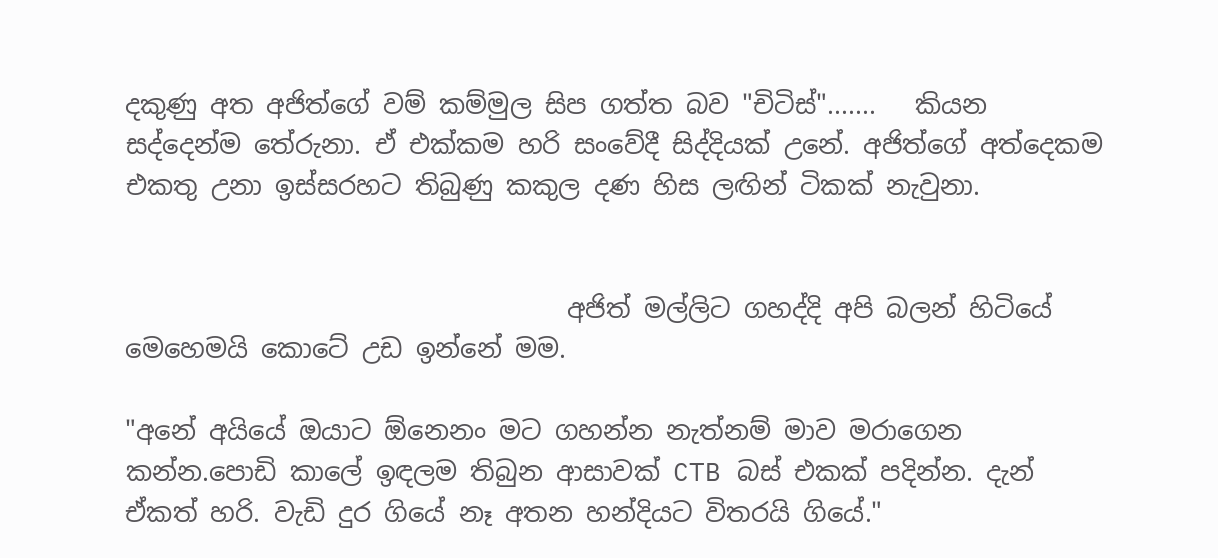දකුණු අත අජිත්ගේ වම් කම්මුල සිප ගත්ත බව "චිටිස්‌".......   කියන සද්දෙන්ම තේරුනා. ඒ එක්කම හරි සංවේදී සිද්දියක් උනේ. අජිත්ගේ අත්දෙකම එකතු උනා ඉස්සරහට තිබුණු කකුල දණ හිස ලඟින් ටිකක් නැවුනා.


                                  අජිත් මල්ලිට ගහද්දි අපි බලන් හිටියේ මෙහෙමයි කොටේ උඩ ඉන්නේ මම.

"අනේ අයියේ ඔයාට ඕනෙනං මට ගහන්න නැත්නම් මාව මරාගෙන කන්න.පොඩි කාලේ ඉඳලම තිබුන ආසාවක් CTB බස් එකක් පදින්න. දැන් ඒකත් හරි. වැඩි දුර ගියේ නෑ අතන හන්දියට විතරයි ගියේ."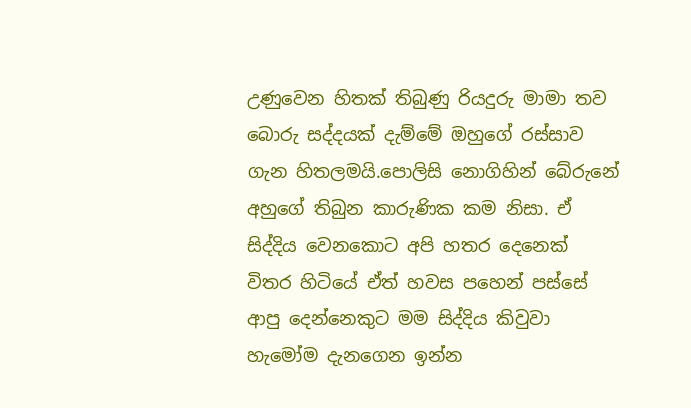උණුවෙන හිතක් තිබුණු රියදුරු මාමා තව බොරු සද්දයක් දැම්මේ ඔහුගේ රස්සාව ගැන හිතලමයි.පොලිසි නොගිහින් බේරුනේ අහුගේ තිබුන කාරුණික කම නිසා. ඒ සිද්දිය වෙනකොට අපි හතර දෙනෙක් විතර හිටියේ ඒත් හවස පහෙන් පස්සේ ආපු දෙන්නෙකුට මම සිද්දිය කිවුවා  හැමෝම දැනගෙන ඉන්න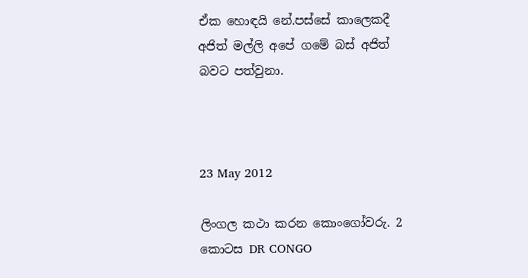ඒක හොඳයි නේ.පස්සේ කාලෙකදී අජිත් මල්ලි අපේ ගමේ බස් අජිත් බවට පත්වුනා.



23 May 2012

ලිංගල කථා කරන කොංගෝවරු. 2 කොටස DR CONGO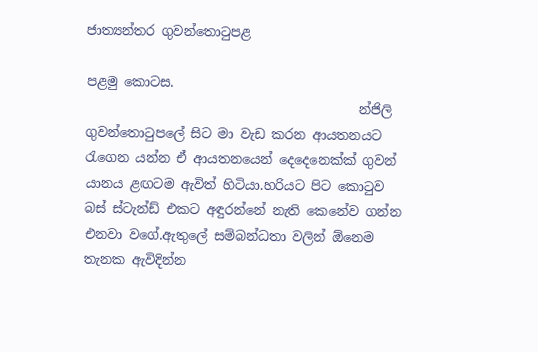ජාත්‍යන්තර ගුවන්තොටුපළ

පළමු කොටස.
                                          න්ජිලි ගුවන්තොටුපලේ සිට මා වැඩ කරන ආයතනයට රැගෙන යන්න ඒ ආයතනයෙන් දෙදෙනෙක්ක් ගුවන් යානය ළඟටම ඇවිත් හිටියා.හරියට පිට කොටුව බස් ස්ටැන්ඩ් එකට අඳුරන්නේ නැති කෙනේව ගන්න එනවා වගේ.ඇතුලේ සම්බන්ධතා වලින් ඕනෙම තැනක ඇවිදින්න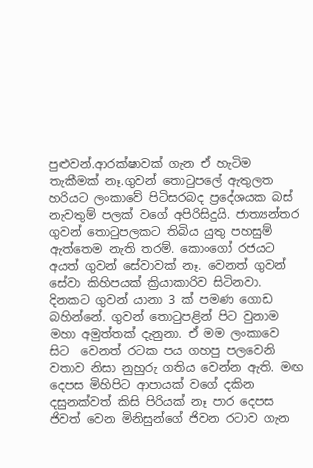පුළුවන්.ආරක්ෂාවක් ගැන ඒ හැටිම තැකීමක් නෑ.ගුවන් තොටුපලේ ඇතුලත හරියට ලංකාවේ පිටිසරබද ප්‍රදේශයක බස් නැවතුම් පලක් වගේ අපිරිසිදුයි. ජාත්‍යන්තර ගුවන් තොටුපලකට තිබිය යුතු පහසුම් ඇත්තෙම නැති තරම්. කොංගෝ රජයට  අයත් ගුවන් සේවාවක් නෑ. වෙනත් ගුවන් සේවා කිහිපයක් ක්‍රියාකාරිව සිටිනවා. දිනකට ගුවන් යානා 3 ක් පමණ ගොඩ බහින්නේ. ගුවන් තොටුපළින් පිට වුනාම  මහා අමුත්තක් දැනුනා. ඒ මම ලංකාවෙ සිට  වෙනත් රටක පය ගහපු පලවෙනි වතාව නිසා නුහුරු ගතිය වෙන්න ඇති. මඟ  දෙපස මිහිපිට ආපායක්‌ වගේ දකින දසුනක්වත් කිසි පිරියක් නෑ පාර දෙපස ජිවත් වෙන මිනිසුන්ගේ ජිවන රටාව ගැන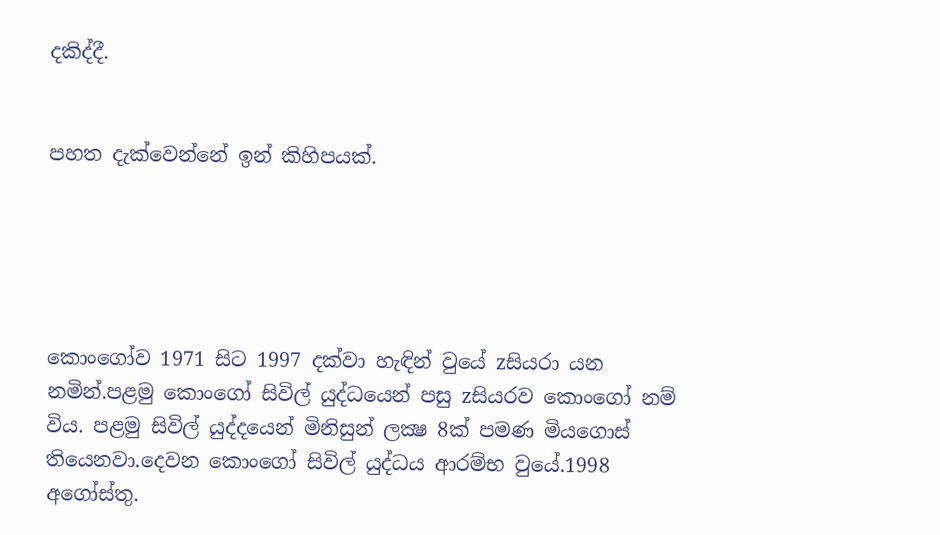දකිද්දී.


පහත දැක්වෙන්නේ ඉන් කිහිපයක්.





කොංගෝව 1971 සිට 1997 දක්වා හැඳින් වුයේ zසියරා යන නමින්.පළමු කොංගෝ සිවිල් යුද්ධයෙන් පසු zසියරව කොංගෝ නම් විය. පළමු සිවිල් යුද්දයෙන් මිනිසුන් ලක්‍ෂ 8ක් පමණ මියගොස් තියෙනවා.දෙවන කොංගෝ සිවිල් යුද්ධය ආරම්භ වුයේ.1998 අගෝස්තු.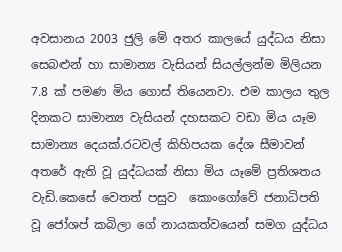අවසානය 2003 ජුලි මේ අතර කාලයේ යුද්ධය නිසා සෙබළුන් හා සාමාන්‍ය වැසියන් සියල්ලන්ම මිලියන 7.8 ක් පමණ මිය ගොස් තියෙනවා. එම කාලය තුල දිනකට සාමාන්‍ය වැසියන් දහසකට වඩා මිය යෑම සාමාන්‍ය දෙයක්.රටවල් කිහිපයක දේශ සීමාවන් අතරේ ඇති වූ යුද්ධයක් නිසා මිය යෑමේ ප්‍රතිශතය වැඩි.කෙසේ වෙතත් පසුව  කොංගෝවේ ජනාධිපති වූ ජෝශප් කබිලා ගේ නායකත්වයෙන් සමග යුද්ධය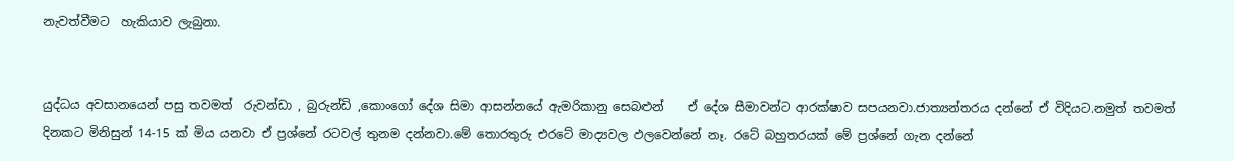නැවත්වීමට  හැකියාව ලැබුනා.


යුද්ධය අවසානයෙන් පසු තවමත්  රුවන්ඩා , බුරුන්ඩි ,කොංගෝ දේශ සිමා ආසන්නයේ ඇමරිකානු සෙබළුන්    ඒ දේශ සීමාවන්ට ආරක්ෂාව සපයනවා.ජාත්‍යන්තරය දන්නේ ඒ විදියට.නමුත් තවමත් දිනකට මිනිසුන් 14-15 ක් මිය යනවා ඒ ප්‍රශ්නේ රටවල් තුනම දන්නවා.මේ තොරතුරු එරටේ මාද්‍යවල ඵලවෙන්නේ නෑ. රටේ බහුතරයක් මේ ප්‍රශ්නේ ගැන දන්නේ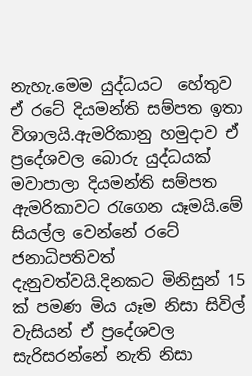නැහැ.මෙම යුද්ධයට  හේතුව ඒ රටේ දියමන්ති සම්පත ඉතා විශාලයි.ඇමරිකානු හමුදාව ඒ ප්‍රදේශවල බොරු යුද්ධයක් මවාපාලා දියමන්ති සම්පත ඇමරිකාවට රැගෙන යෑමයි.මේ සියල්ල වෙන්නේ රටේ ජනාධිපතිවත් දැනුවත්වයි.දිනකට මිනිසුන් 15 ක් පමණ මිය යෑම නිසා සිවිල් වැසියන් ඒ ප්‍රදේශවල සැරිසරන්නේ නැති නිසා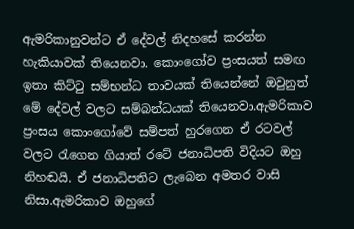ඇමරිකානුවන්ට ඒ දේවල් නිදහසේ කරන්න හැකියාවක් තියෙනවා. කොංගෝව ප්‍රංසයත් සමඟ ඉතා කිට්ටු සම්භන්ධ තාවයක් තියෙන්නේ ඔවුනුත් මේ දේවල් වලට සම්බන්ධයක් තියෙනවා.ඇමරිකාව ප්‍රංසය කොංගෝවේ සම්පත් හුරගෙන ඒ රටවල් වලට රැගෙන ගියාත් රටේ ජනාධිපති විදියට ඔහු නිහඬයි. ඒ ජනාධිපතිට ලැබෙන අමතර වාසි නිසා.ඇමරිකාව ඔහුගේ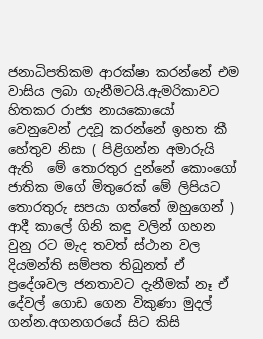ජනාධිපතිකම ආරක්ෂා කරන්නේ එම වාසිය ලබා ගැනීමටයි.ඇමරිකාවට හිතකර රාජ්‍ය නායකොයෝ වෙනුවෙන් උදවූ කරන්නේ ඉහත කී හේතුව නිසා ( පිළිගන්න අමාරුයි ඇති  මේ තොරතුර දුන්නේ කොංගෝ ජාතික මගේ මිතුරෙක් මේ ලිපියට තොරතුරු සපයා ගත්තේ ඔහුගෙන් ) ආදී කාලේ ගිනි කඳු වලින් ගහන වුනු රට මැද තවත් ස්ථාන වල දියමන්ති සම්පත තිබුනත් ඒ ප්‍රදේශවල ජනතාවට දැනීමක් නෑ ඒ දේවල් ගොඩ ගෙන විකුණා මුදල් ගන්න.අගනගරයේ සිට කිසි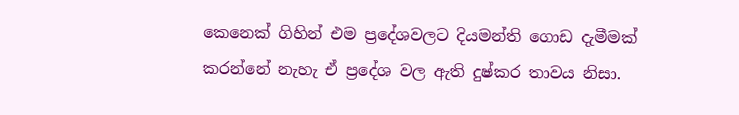කෙනෙක් ගිහින් එම ප්‍රදේශවලට දියමන්ති ගොඩ දැමීමක් කරන්නේ නැහැ ඒ ප්‍රදේශ වල ඇති දුෂ්කර තාවය නිසා.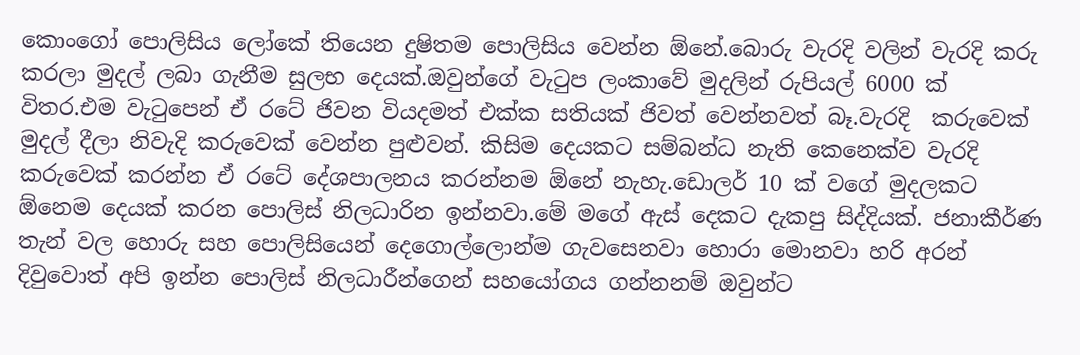කොංගෝ පොලිසිය ලෝකේ තියෙන දුෂිතම පොලිසිය වෙන්න ඕනේ.බොරු වැරදි වලින් වැරදි කරු කරලා මුදල් ලබා ගැනීම සුලභ දෙයක්.ඔවුන්ගේ වැටුප ලංකාවේ මුදලින් රුපියල් 6000 ක් විතර.එම වැටුපෙන් ඒ රටේ ජිවන වියදමත් එක්ක සතියක් ජිවත් වෙන්නවත් බෑ.වැරදි  කරුවෙක් මුදල් දීලා නිවැදි කරුවෙක් වෙන්න පුළුවන්. කිසිම දෙයකට සම්බන්ධ නැති කෙනෙක්ව වැරදි කරුවෙක් කරන්න ඒ රටේ දේශපාලනය කරන්නම ඕනේ නැහැ.ඩොලර් 10 ක් වගේ මුදලකට ඕනෙම දෙයක් කරන පොලිස් නිලධාරින ඉන්නවා.මේ මගේ ඇස් දෙකට දැකපු සිද්දියක්. ජනාකීර්ණ තැන් වල හොරු සහ පොලිසියෙන් දෙගොල්ලොන්ම ගැවසෙනවා හොරා මොනවා හරි අරන් දිවුවොත් අපි ඉන්න පොලිස් නිලධාරීන්ගෙන් සහයෝගය ගන්නනම් ඔවුන්ට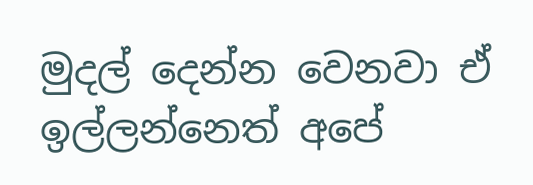මුදල් දෙන්න වෙනවා ඒ ඉල්ලන්නෙත් අපේ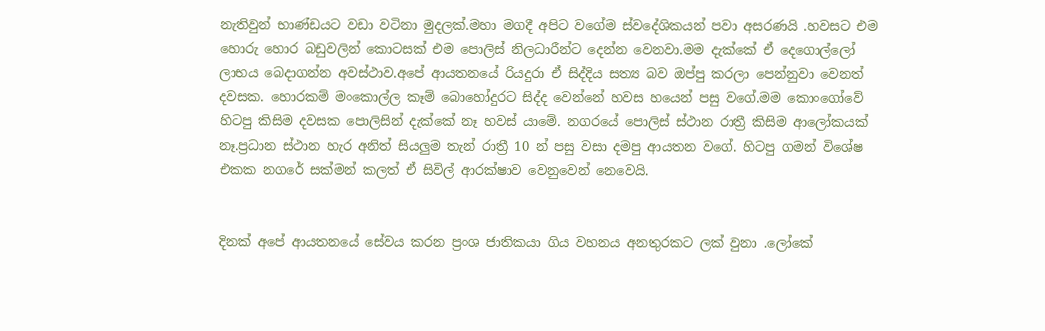නැතිවුන් භාණ්ඩයට වඩා වටිනා මුදලක්.මහා මගදී අපිට වගේම ස්වදේශිකයන් පවා අසරණයි .හවසට එම හොරු හොර බඩුවලින් කොටසක් එම පොලිස් නිලධාරීන්ට දෙන්න වෙනවා.මම දැක්කේ ඒ දෙගොල්ලෝ ලාභය බෙදාගන්න අවස්ථාව.අපේ ආයතනයේ රියදුරා ඒ සිද්දිය සත්‍ය බව ඔප්පු කරලා පෙන්නුවා වෙනත් දවසක. හොරකම් මංකොල්ල කෑම් බොහෝදුරට සිද්ද වෙන්නේ හවස හයෙන් පසු වගේ.මම කොංගෝවේ හිටපු කිසිම දවසක පොලිසින් දැක්කේ නෑ හවස් යාමේ. නගරයේ පොලිස් ස්ථාන රාත්‍රී කිසිම ආලෝකයක් නෑ.ප්‍රධාන ස්ථාන හැර අනිත් සියලුම තැන් රාත්‍රී 10 න් පසු වසා දමපු ආයතන වගේ. හිටපු ගමන් විශේෂ එකක නගරේ සක්මන් කලත් ඒ සිවිල් ආරක්ෂාව වෙනුවෙන් නෙවෙයි.


දිනක් අපේ ආයතනයේ සේවය කරන ප්‍රංශ ජාතිකයා ගිය වහනය අනතුරකට ලක් වුනා .ලෝකේ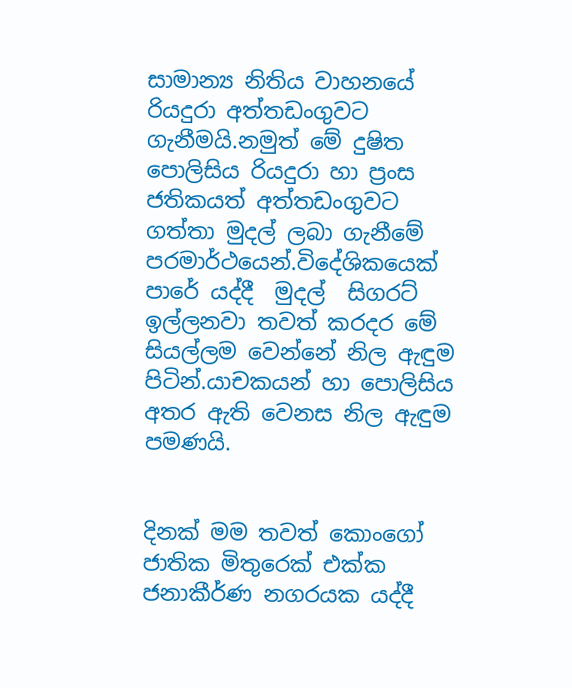සාමාන්‍ය නිතිය වාහනයේ රියදුරා අත්තඩංගුවට ගැනීමයි.නමුත් මේ දුෂිත පොලිසිය රියදුරා හා ප්‍රංස ජතිකයත් අත්තඩංගුවට ගත්තා මුදල් ලබා ගැනීමේ පරමාර්ථයෙන්.විදේශිකයෙක් පාරේ යද්දී  මුදල්  සිගරට් ඉල්ලනවා තවත් කරදර මේ සියල්ලම වෙන්නේ නිල ඇඳුම පිටින්.යාචකයන් හා පොලිසිය අතර ඇති වෙනස නිල ඇඳුම පමණයි.


දිනක් මම තවත් කොංගෝ ජාතික මිතුරෙක් එක්ක ජනාකීර්ණ නගරයක යද්දී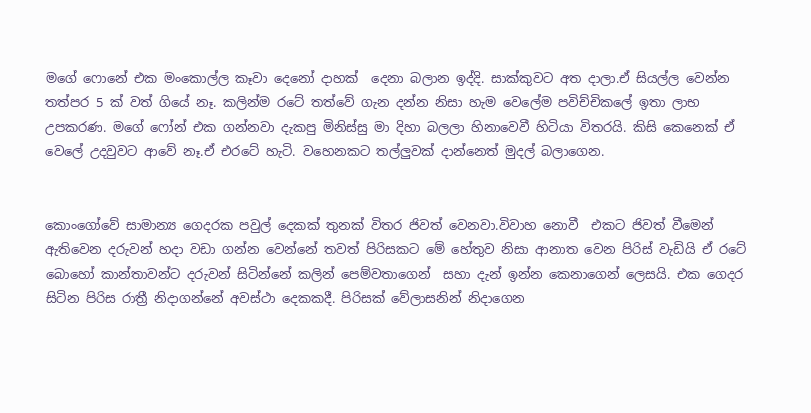මගේ ෆොනේ එක මංකොල්ල කෑවා දෙනෝ දාහක්  දෙනා බලාන ඉද්දි. සාක්කුවට අත දාලා.ඒ සියල්ල වෙන්න තත්පර 5 ක් වත් ගියේ නෑ. කලින්ම රටේ තත්වේ ගැන දන්න නිසා හැම වෙලේම පවිච්චිකලේ ඉතා ලාභ උපකරණ. මගේ ෆෝන් එක ගන්නවා දැකපු මිනිස්සු මා දිහා බලලා හිනාවෙවී හිටියා විතරයි. කිසි කෙනෙක් ඒ වෙලේ උදවුවට ආවේ නෑ.ඒ එරටේ හැටි. වහෙනකට තල්ලුවක් දාන්නෙත් මුදල් බලාගෙන.


කොංගෝවේ සාමාන්‍ය ගෙදරක පවුල් දෙකක් තුනක් විතර ජිවත් වෙනවා.විවාහ නොවී  එකට ජිවත් වීමෙන් ඇතිවෙන දරුවන් හදා වඩා ගන්න වෙන්නේ තවත් පිරිසකට මේ හේතුව නිසා ආනාත වෙන පිරිස් වැඩියි ඒ රටේ බොහෝ කාන්තාවන්ට දරුවන් සිටින්නේ කලින් පෙම්වතාගෙන්  සහා දැන් ඉන්න කෙනාගෙන් ලෙසයි. එක ගෙදර සිටින පිරිස රාත්‍රී නිදාගන්නේ අවස්ථා දෙකකදී. පිරිසක් වේලාසනින් නිදාගෙන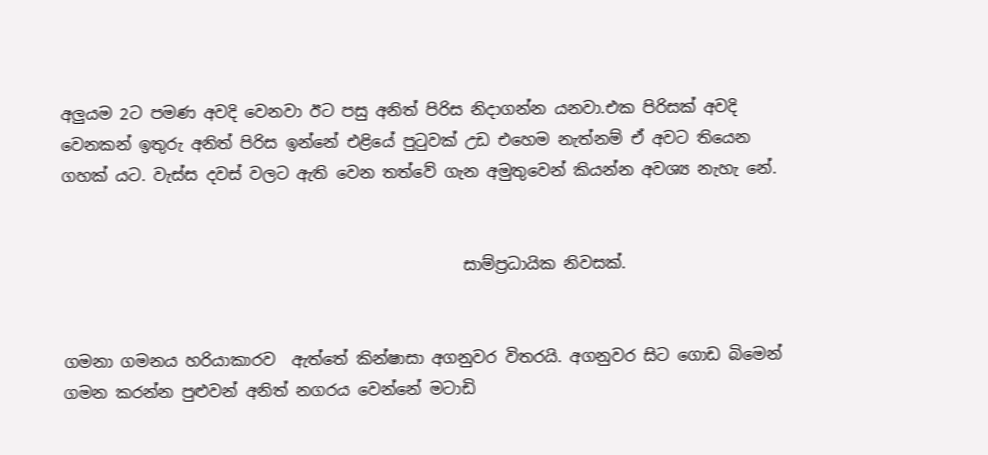අලුයම 2ට පමණ අවදි වෙනවා ඊට පසු අනිත් පිරිස නිදාගන්න යනවා.එක පිරිසක් අවදි වෙනකන් ඉතුරු අනිත් පිරිස ඉන්නේ එළියේ පුටුවක් උඩ එහෙම නැත්නම් ඒ අවට තියෙන ගහක් යට. වැස්ස දවස් වලට ඇති වෙන තත්වේ ගැන අමුතුවෙන් කියන්න අවශ්‍ය නැහැ නේ.


                                                  සාම්ප්‍රධායික නිවසක්.


ගමනා ගමනය හරියාකාරව  ඇත්තේ කින්ෂාසා අගනුවර විතරයි. අගනුවර සිට ගොඩ බිමෙන් ගමන කරන්න පුළුවන් අනිත් නගරය වෙන්නේ මටාඩි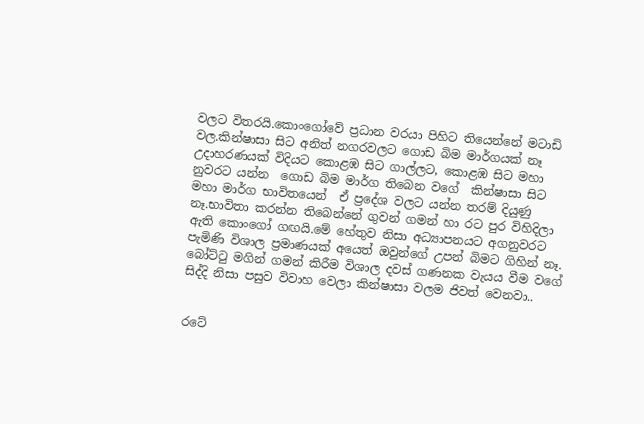වලට විතරයි.කොංගෝවේ ප්‍රධාන වරයා පිහිට තියෙන්නේ මටාඩි වල.කින්ෂාසා සිට අනිත් නගරවලට ගොඩ බිම මාර්ගයක් නෑ උදාහරණයක්‌ විදියට කොළඹ සිට ගාල්ලට, කොළඹ සිට මහා නුවරට යන්න  ගොඩ බිම මාර්ග තිබෙන වගේ  කින්ෂාසා සිට මහා මාර්ග භාවිතයෙන්  ඒ ප්‍රදේශ වලට යන්න තරම් දියුණු නෑ.භාවිතා කරන්න තිබෙන්නේ ගුවන් ගමන් හා රට පුර විහිදිලා ඇති කොංගෝ ගඟයි.මේ හේතුව නිසා අධ්‍යාපනයට අගනුවරට පැමිණි විශාල ප්‍රමාණයක් අයෙත් ඔවුන්ගේ උපන් බිමට ගිහින් නෑ. බෝට්ටු මගින් ගමන් කිරීම විශාල දවස් ගණනක වැයය වීම වගේ සිද්දි නිසා පසුව විවාහ වෙලා කින්ෂාසා වලම ජිවත් වෙනවා..


රටේ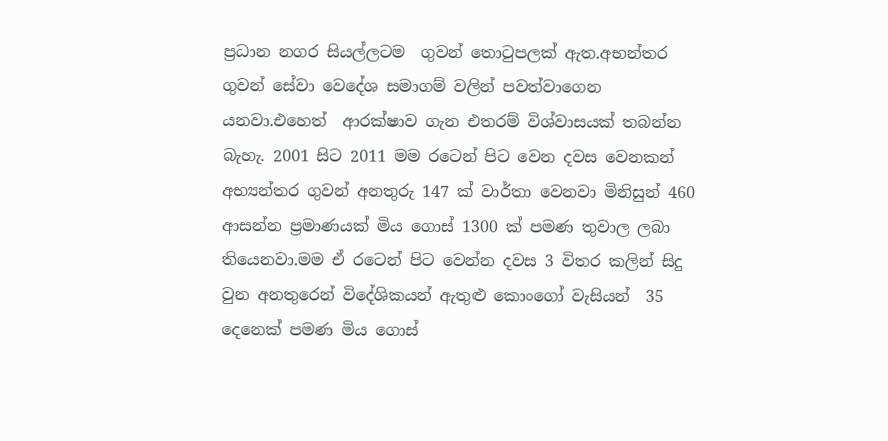ප්‍රධාන නගර සියල්ලටම  ගුවන් තොටුපලක් ඇත.අභන්තර ගුවන් සේවා වෙදේශ සමාගම් වලින් පවත්වාගෙන යනවා.එහෙත්  ආරක්ෂාව ගැන එතරම් විශ්වාසයක් තබන්න බැහැ. 2001 සිට 2011 මම රටෙන් පිට වෙන දවස වෙනකන් අභ්‍යන්තර ගුවන් අනතුරු 147 ක් වාර්තා වෙනවා මිනිසුන් 460 ආසන්න ප්‍රමාණයක් මිය ගොස් 1300 ක් පමණ තුවාල ලබා තියෙනවා.මම ඒ රටෙන් පිට වෙන්න දවස 3 විතර කලින් සිදු වුන අනතුරෙන් විදේශිකයන් ඇතුළු කොංගෝ වැසියන්  35 දෙනෙක් පමණ මිය ගොස්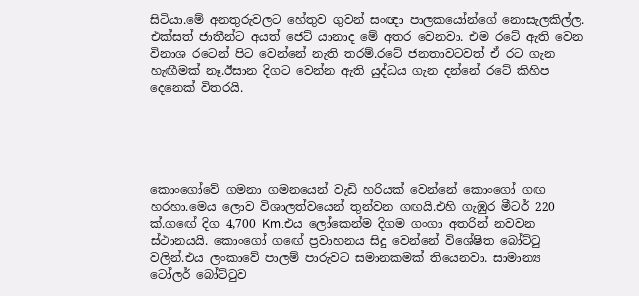සිටියා.මේ අනතුරුවලට හේතුව ගුවන් සංඥා පාලකයෝන්ගේ නොසැලකිල්ල. එක්සත් ජාතීන්ට අයත් ජෙට් යානාද මේ අතර වෙනවා. එම රටේ ඇති වෙන විනාශ රටෙන් පිට වෙන්නේ නැති තරම්.රටේ ජනතාවටවත් ඒ රට ගැන හැඟීමක් නෑ.ඊසාන දිගට වෙන්න ඇති යුද්ධය ගැන දන්නේ රටේ කිහිප දෙනෙක් විතරයි.





කොංගෝවේ ගමනා ගමනයෙන් වැඩි හරියක් වෙන්නේ කොංගෝ ගඟ හරහා.මෙය ලොව විශාලත්වයෙන් තුන්වන ගඟයි.එහි ගැඹුර මීටර් 220 ක්.ගඟේ දිග 4,700 Km.එය ලෝකෙන්ම දිගම ගංගා අතරින් නවවන ස්ථානයයි. කොංගෝ ගඟේ ප්‍රවාහනය සිදු වෙන්නේ විශේෂිත බෝට්ටු වලින්.එය ලංකාවේ පාලම් පාරුවට සමානකමක් තියෙනවා. සාමාන්‍ය ටෝලර් බෝට්ටුව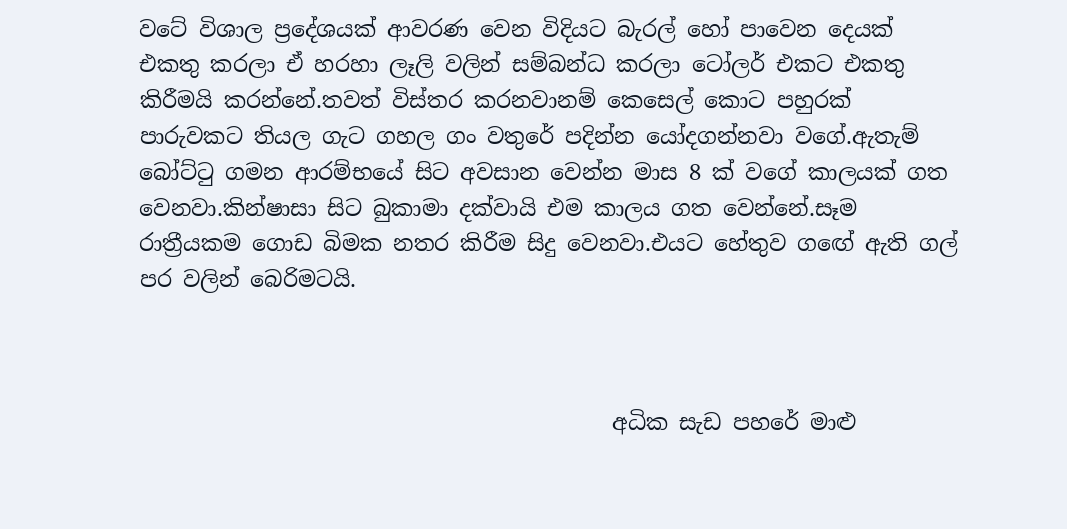වටේ විශාල ප්‍රදේශයක් ආවරණ වෙන විදියට බැරල් හෝ පාවෙන දෙයක් එකතු කරලා ඒ හරහා ලෑලි වලින් සම්බන්ධ කරලා ටෝලර් එකට එකතු කිරීමයි කරන්නේ.තවත් විස්තර කරනවානම් කෙසෙල් කොට පහුරක් පාරුවකට තියල ගැට ගහල ගං වතුරේ පදින්න යෝදගන්නවා වගේ.ඇතැම් බෝට්ටු ගමන ආරම්භයේ සිට අවසාන වෙන්න මාස 8 ක් වගේ කාලයක් ගත වෙනවා.කින්ෂාසා සිට බුකාමා දක්වායි එම කාලය ගත වෙන්නේ.සෑම රාත්‍රීයකම ගොඩ බිමක නතර කිරීම සිදු වෙනවා.එයට හේතුව ගඟේ ඇති ගල් පර වලින් බෙරිමටයි.



                                           අධික සැඩ පහරේ මාළු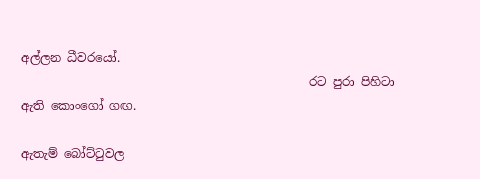අල්ලන ධීවරයෝ.
                                                රට පුරා පිහිටා ඇති කොංගෝ ගඟ.

ඇතැම් බෝට්ටුවල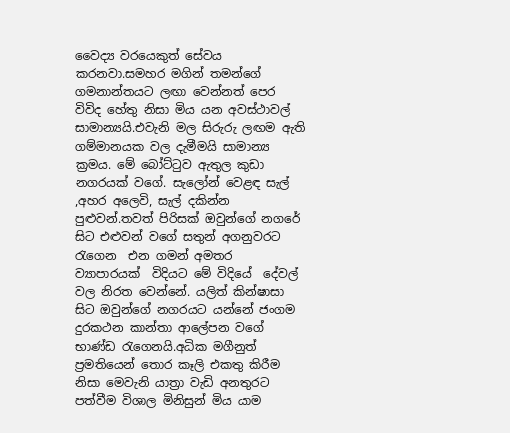වෛද්‍ය වරයෙකුත් සේවය කරනවා.සමහර මගින් තමන්ගේ ගමනාන්තයට ලඟා වෙන්නත් පෙර විවිද හේතු නිසා මිය යන අවස්ථාවල් සාමාන්‍යයි.එවැනි මල සිරුරු ලඟම ඇති ගම්මානයක වල දැමීමයි සාමාන්‍ය ක්‍රමය. මේ බෝට්ටුව ඇතුල කුඩා නගරයක් වගේ. සැලෝන් වෙළඳ සැල් ,අහර අලෙවි, සැල් දකින්න පුළුවන්.තවත් පිරිසක් ඔවුන්ගේ නගරේ සිට එළුවන් වගේ සතුන් අගනුවරට රැගෙන  එන ගමන් අමතර  ව්‍යාපාරයක්  විදියට මේ විදියේ  දේවල් වල නිරත වෙන්නේ. යලිත් කින්ෂාසා සිට ඔවුන්ගේ නගරයට යන්නේ ජංගම දුරකථන කාන්තා ආලේපන වගේ භාණ්ඩ රැගෙනයි.අධික මගීනුත් ප්‍රමතියෙන් තොර කෑලි එකතු කිරීම නිසා මෙවැනි යාත්‍රා වැඩි අනතුරට පත්වීම විශාල මිනිසුන් මිය යාම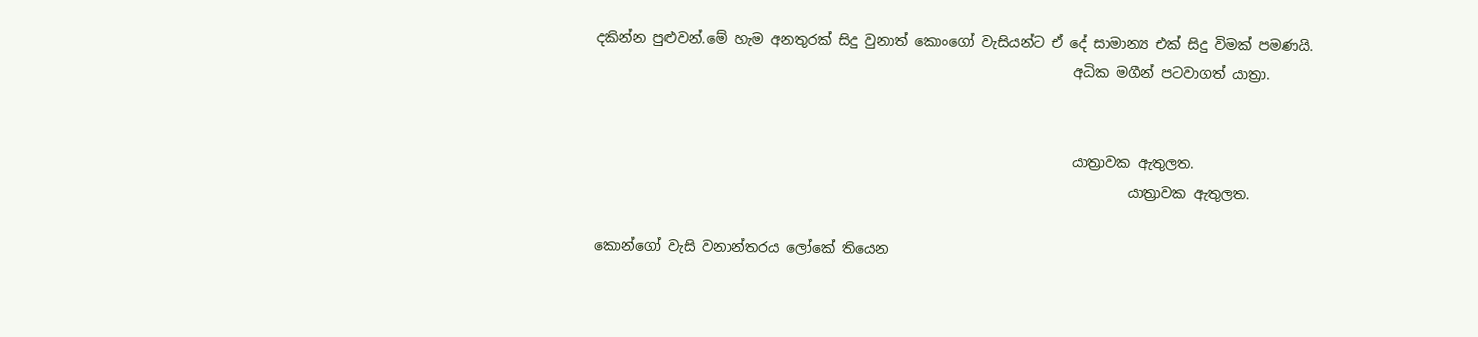දකින්න පුළුවන්.මේ හැම අනතුරක් සිදු වුනාත් කොංගෝ වැසියන්ට ඒ දේ සාමාන්‍ය එක් සිදු විමක්‌ පමණයි.
                                                                    අධික මගීන් පටවාගත් යාත්‍රා.


                                                                    යාත්‍රාවක ඇතුලත.
                                                                            යාත්‍රාවක ඇතුලත.

කොන්ගෝ වැසි වනාන්තරය ලෝකේ තියෙන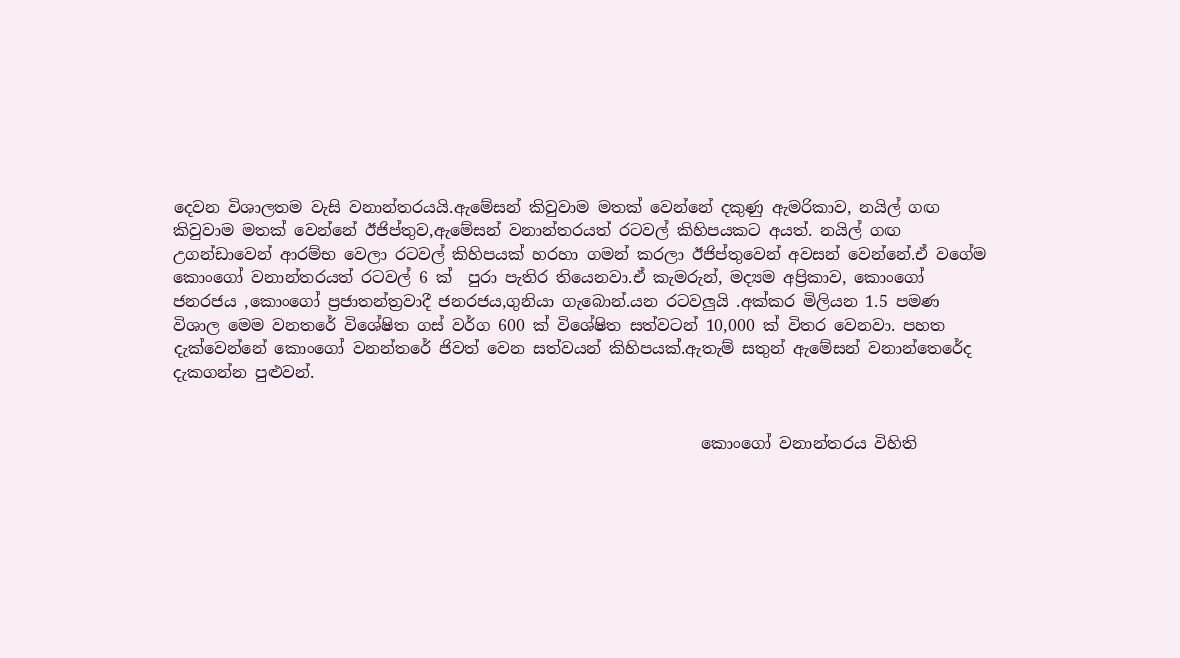දෙවන විශාලතම වැසි වනාන්තරයයි.ඇමේසන් කිවුවාම මතක් වෙන්නේ දකුණු ඇමරිකාව, නයිල් ගඟ කිවුවාම මතක් වෙන්නේ ඊජිප්තුව,ඇමේසන් වනාන්තරයත් රටවල් කිහිපයකට අයත්. නයිල් ගඟ උගන්ඩාවෙන් ආරම්භ වෙලා රටවල් කිහිපයක් හරහා ගමන් කරලා ඊජිප්තුවෙන් අවසන් වෙන්නේ.ඒ වගේම කොංගෝ වනාන්තරයත් රටවල් 6 ක්  පුරා පැතිර තියෙනවා.ඒ කැමරුන්, මද්‍යම අප්‍රිකාව, කොංගෝ ජනරජය ,කොංගෝ ප්‍රජාතන්ත්‍රවාදී ජනරජය,ගුනියා ගැබොන්.යන රටවලුයි .අක්කර මිලියන 1.5 පමණ විශාල මෙම වනතරේ විශේෂිත ගස් වර්ග 600 ක් විශේෂිත සත්වටන් 10,000 ක් විතර වෙනවා. පහත දැක්වෙන්නේ කොංගෝ වනන්තරේ ජිවත් වෙන සත්වයන් කිහිපයක්.ඇතැම් සතුන් ඇමේසන් වනාන්තෙරේද දැකගන්න පුළුවන්.


                                                                  කොංගෝ වනාන්තරය විහිති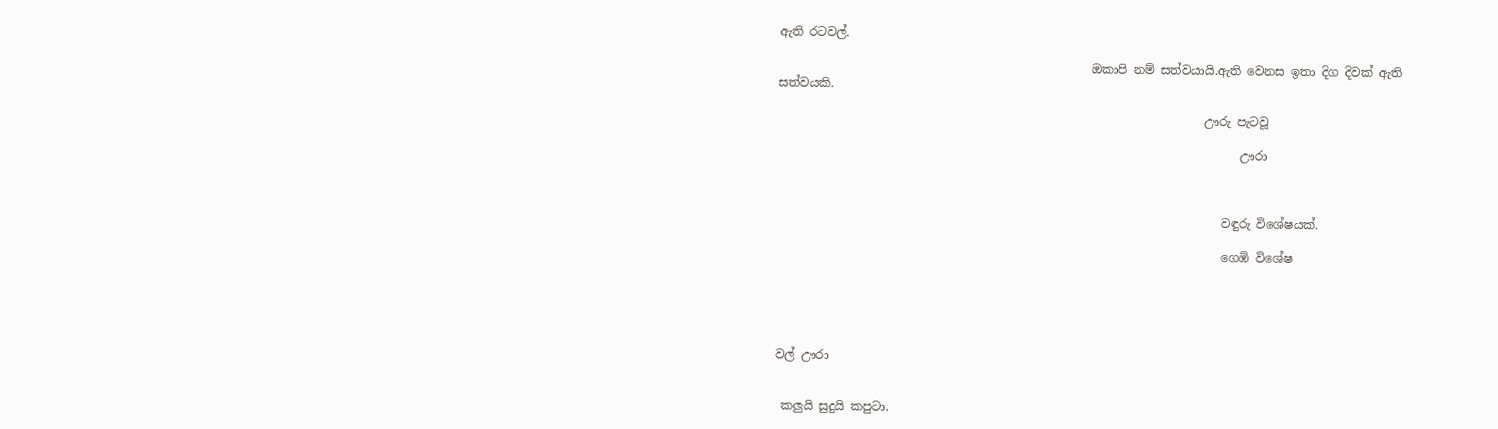ඇති රටවල්.

                                                    ඔකාපි නම් සත්වයායි.ඇති වෙනස ඉතා දිග දිවක් ඇති සත්වයකි.

                                                                       ඌරු පැටවූ

                                                                             ඌරා



                                                                          වඳුරු විශේෂයක්.

                                                                          ගෙඹි විශේෂ





වල් ඌරා


 කලුයි සුදුයි කපුටා.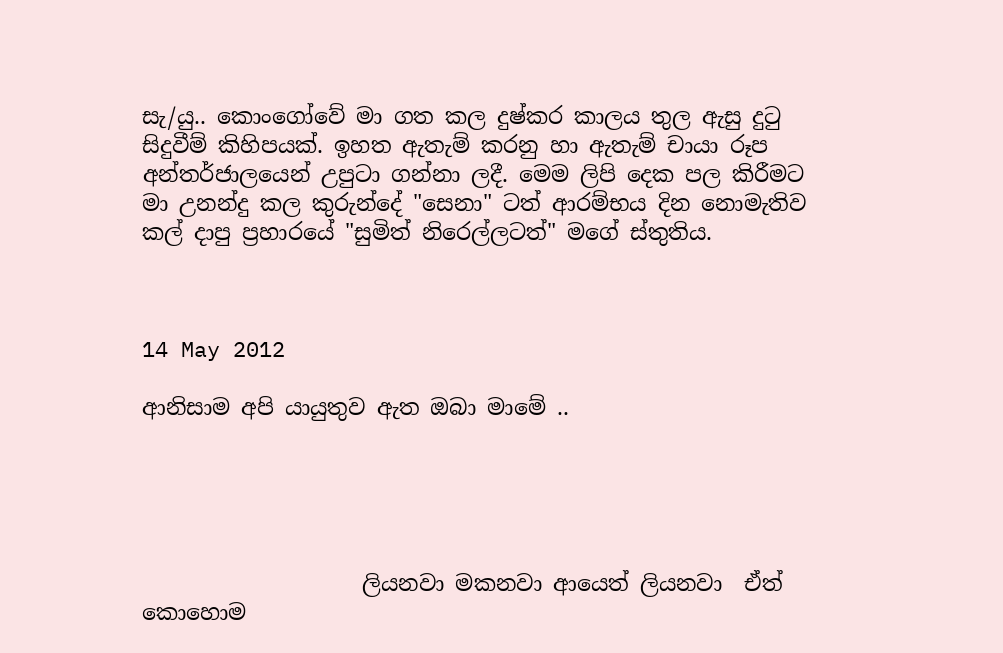සැ/යු.. කොංගෝවේ මා ගත කල දුෂ්කර කාලය තුල ඇසු දුටු සිදුවීම් කිහිපයක්. ඉහත ඇතැම් කරනු හා ඇතැම් චායා රූප අන්තර්ජාලයෙන් උපුටා ගන්නා ලදී. මෙම ලිපි දෙක පල කිරීමට මා උනන්දු කල කුරුන්දේ "සෙනා" ටත් ආරම්භය දින නොමැතිව කල් දාපු ප්‍රහාරයේ "සුමිත් නිරෙල්ලටත්" මගේ ස්තුතිය.



14 May 2012

ආනිසාම අපි යායුතුව ඇත ඔබා මාමේ ..





                    ලියනවා මකනවා ආයෙත් ලියනවා  ඒත් කොහොම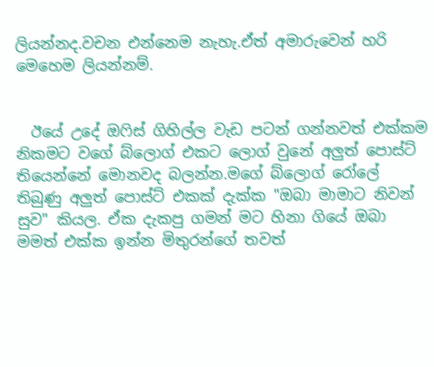ලියන්නද.වචන එන්නෙම නැහැ.ඒත් අමාරුවෙන් හරි මෙහෙම ලියන්නම්.


  ඊයේ උදේ ඔෆිස් ගිහිල්ල වැඩ පටන් ගන්නවත් එක්කම නිකමට වගේ බ්ලොග් එකට ලොග් වුනේ අලුත් පොස්ට් තියෙන්නේ මොනවද බලන්න.මගේ බ්ලොග් රෝලේ තිබුණු අලුත් පොස්ට් එකක් දැක්ක "ඔබා මාමාට නිවන් සුව" කියල. ඒක දැකපු ගමන් මට හිනා ගියේ ඔබා මමත් එක්ක ඉන්න මිතුරන්ගේ තවත්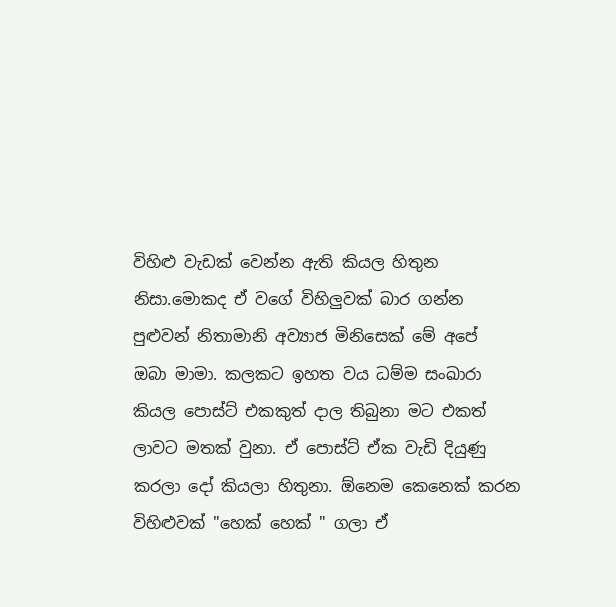විහිළු වැඩක් වෙන්න ඇති කියල හිතුන නිසා.මොකද ඒ වගේ විහිලුවක්‌ බාර ගන්න පුළුවන් නිතාමානි අව්‍යාජ මිනිසෙක් මේ අපේ  ඔබා මාමා. කලකට ඉහත වය ධම්ම සංඛාරා කියල පොස්ට් එකකුත් දාල තිබුනා මට එකත් ලාවට මතක් වුනා. ඒ පොස්ට් ඒක වැඩි දියුණු කරලා දෝ කියලා හිතුනා. ඕනෙම කෙනෙක් කරන විහිළුවක් "හෙක් හෙක් " ගලා ඒ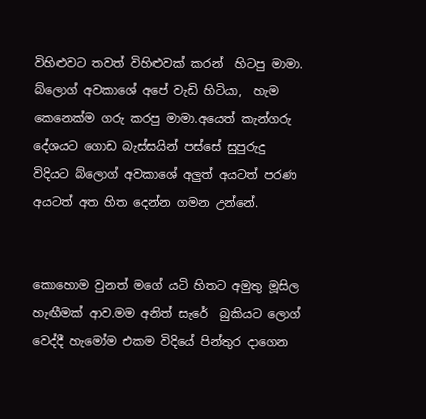විහිළුවට තවත් විහිළුවක් කරන්  හිටපු මාමා. බ්ලොග් අවකාශේ අපේ වැඩි හිටියා,  හැම කෙනෙක්ම ගරු කරපු මාමා.අයෙත් කැන්ගරු දේශයට ගොඩ බැස්සයින් පස්සේ සුපුරුදු විදියට බ්ලොග් අවකාශේ අලුත් අයටත් පරණ අයටත් අත හිත දෙන්න ගමන උන්නේ.


කොහොම වුනත් මගේ යටි හිතට අමුතු මූසිල හැඟීමක් ආව.මම අනිත් සැරේ  බුකියට ලොග් වෙද්දී හැමෝම එකම විදියේ පින්තුර දාගෙන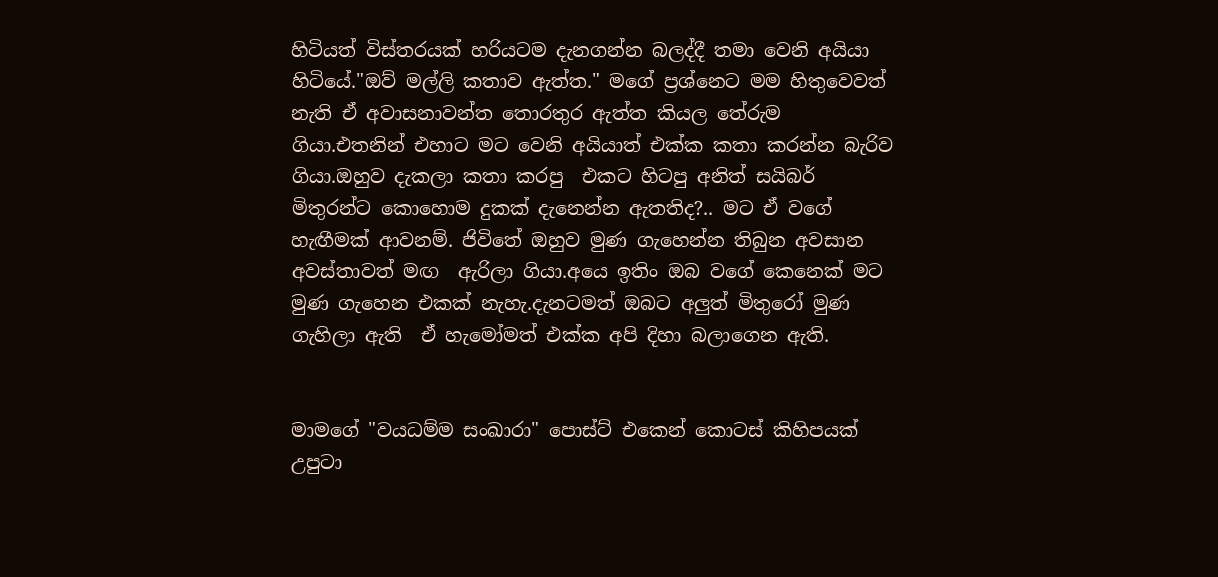හිටියත් විස්තරයක් හරියටම දැනගන්න බලද්දී තමා වෙනි අයියා හිටියේ."ඔව් මල්ලි කතාව ඇත්ත." මගේ ප්‍රශ්නෙට මම හිතුවෙවත් නැති ඒ අවාසනාවන්ත තොරතුර ඇත්ත කියල තේරුම ගියා.එතනින් එහාට මට වෙනි අයියාත් එක්ක කතා කරන්න බැරිව ගියා.ඔහුව දැකලා කතා කරපු  එකට හිටපු අනිත් සයිබර් මිතුරන්ට කොහොම දුකක් දැනෙන්න ඇතතිද?.. මට ඒ වගේ හැඟීමක් ආවනම්. ජිවිතේ ඔහුව මුණ ගැහෙන්න තිබුන අවසාන අවස්තාවත් මඟ  ඇරිලා ගියා.අයෙ ඉතිං ඔබ වගේ කෙනෙක් මට මුණ ගැහෙන එකක් නැහැ.දැනටමත් ඔබට අලුත් මිතුරෝ මුණ ගැහිලා ඇති  ඒ හැමෝමත් එක්ක අපි දිහා බලාගෙන ඇති.


මාමගේ "වයධම්ම සංඛාරා" පොස්ට් එකෙන් කොටස් කිහිපයක් උපුටා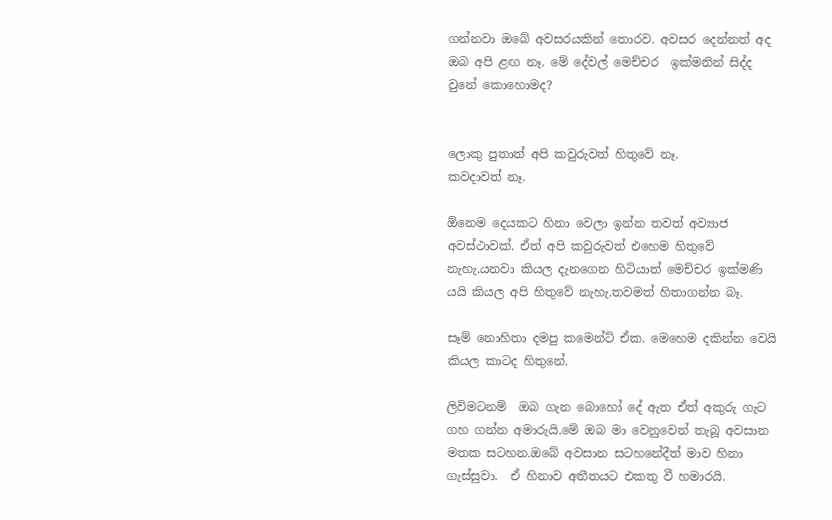ගන්නවා ඔබේ අවසරයකින් තොරව. අවසර දෙන්නත් අද ඔබ අපි ළඟ නෑ. මේ දේවල් මෙච්චර  ඉක්මනින් සිද්ද වුනේ කොහොමද?


ලොකු පුතාත් අපි කවුරුවත් හිතුවේ නෑ.
කවදාවත් නෑ.

ඕනෙම දෙයකට හිනා වෙලා ඉන්න තවත් අව්‍යාජ අවස්ථාවක්. ඒත් අපි කවුරුවත් එහෙම හිතුවේ නැහැ.යනවා කියල දැනගෙන හිටියාත් මෙච්චර ඉක්මණි යයි කියල අපි හිතුවේ නැහැ.තවමත් හිතාගන්න බෑ.

සෑම් නොහිතා දමපු කමෙන්ට් ඒක. මෙහෙම දකින්න වෙයි කියල කාටද හිතුනේ.

ලිවිමටනම්  ඔබ ගැන බොහෝ දේ ඇත ඒත් අකුරු ගැට ගහ ගන්න අමාරුයි.මේ ඔබ මා වෙනුවෙන් තැබූ අවසාන මතක සටහන.ඔබේ අවසාන සටහනේදීත් මාව හිනා ගැස්සුවා.  ඒ හිනාව අතීතයට එකතු වී හමාරයි.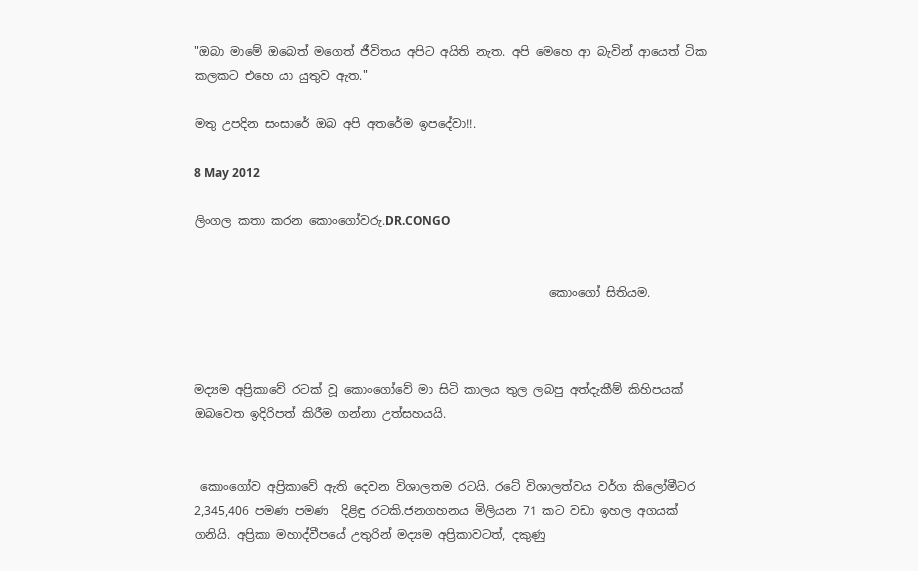"ඔබා මාමේ ඔබෙත් මගෙත් ජීවිතය අපිට අයිති නැත. අපි මෙහෙ ආ බැවින් ආයෙත් ටික කලකට එහෙ යා යුතුව ඇත."

මතු උපදින සංසාරේ ඔබ අපි අතරේම ඉපදේවා!!.

8 May 2012

ලිංගල කතා කරන කොංගෝවරු.DR.CONGO


                                                           කොංගෝ සිතියම.



මද්‍යම අප්‍රිකාවේ රටක් වූ කොංගෝවේ මා සිටි කාලය තුල ලබපු අත්දැකීම් කිහිපයක් ඔබවෙත ඉදිරිපත් කිරීම ගන්නා උත්සහයයි.


 කොංගෝව අප්‍රිකාවේ ඇති දෙවන විශාලතම රටයි. රටේ විශාලත්වය වර්ග කිලෝමීටර 2,345,406 පමණ පමණ  දිළිඳු රටකි.ජනගහනය මිලියන 71 කට වඩා ඉහල අගයක් ගනියි. අප්‍රිකා මහාද්වීපයේ උතුරින් මද්‍යම අප්‍රිකාවටත්, දකුණු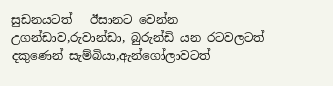සුඩනයටත්   ඊසානට වෙන්න  උගන්ඩාව,රුවාන්ඩා, බුරුන්ඩි යන රටවලටත් දකුණෙන් සැම්බියා,ඇන්ගෝලාවටත්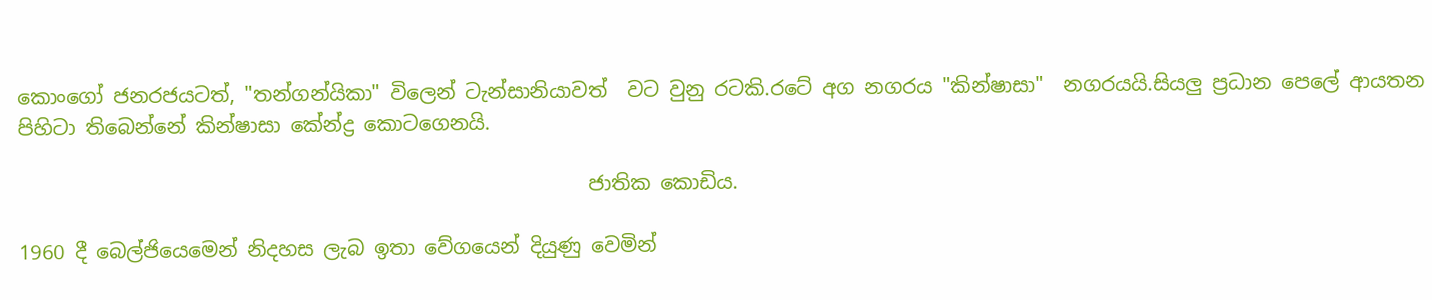කොංගෝ ජනරජයටත්, "තන්ගන්යිකා" විලෙන් ටැන්සානියාවත්  වට වුනු රටකි.රටේ අග නගරය "කින්ෂාසා"  නගරයයි.සියලු ප්‍රධාන පෙලේ ආයතන පිහිටා තිබෙන්නේ කින්ෂාසා කේන්ද්‍ර කොටගෙනයි.

                                                         ජාතික කොඩිය.

1960 දී බෙල්ජියෙමෙන් නිදහස ලැබ ඉතා වේගයෙන් දියුණු වෙමින්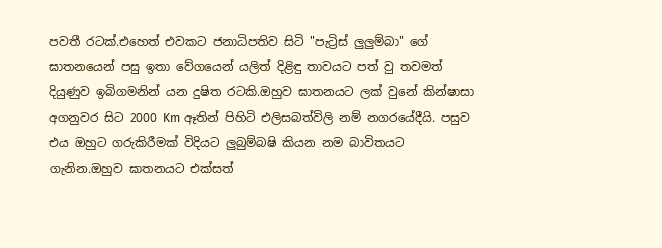පවතී රටක්.එහෙත් එවකට ජනාධිපතිව සිටි "පැට්‍රිස් ලුලුම්බා" ගේ ඝාතනයෙන් පසු ඉතා වේගයෙන් යලිත් දිළිඳු තාවයට පත් වු තවමත් දියුණුව ඉබිගමනින් යන දුෂිත රටකි.ඔහුව ඝාතනයට ලක් වුනේ කින්ෂාසා අගනුවර සිට 2000 Km ඈතින් පිහිටි එලිසබත්විලි නම් නගරයේදීයි. පසුව එය ඔහුට ගරුකිරීමක් විදියට ලුබුම්බෂි කියන නම බාවිතයට ගැනින.ඔහුව ඝාතනයට එක්සත්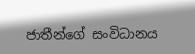ජාතීන්ගේ සංවිධානය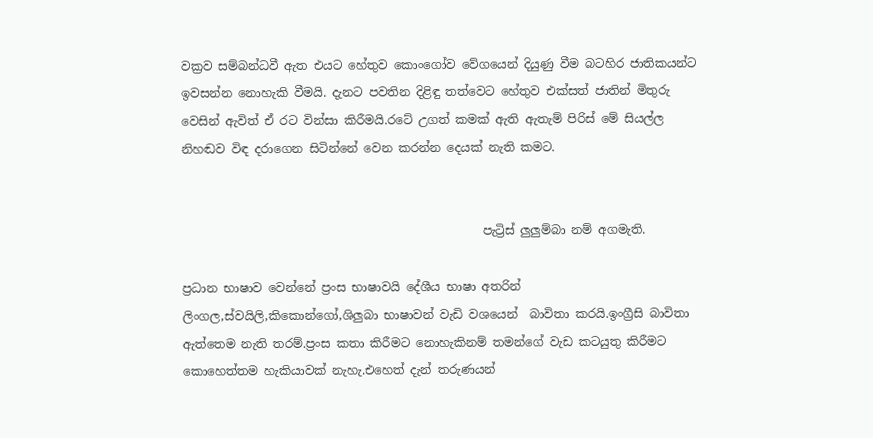වක්‍රව සම්බන්ධවී ඇත එයට හේතුව කොංගෝව වේගයෙන් දියුණු වීම බටහිර ජාතිකයන්ට ඉවසන්න නොහැකි වීමයි. දැනට පවතින දිළිඳු තත්වෙට හේතුව එක්සත් ජාතින් මිතුරු වෙසින් ඇවිත් ඒ රට වින්සා කිරීමයි.රටේ උගත් කමක් ඇති ඇතැම් පිරිස් මේ සියල්ල නිහඬව විඳ දරාගෙන සිටින්නේ වෙන කරන්න දෙයක් නැති කමට.


                                                  පැට්‍රිස් ලුලුම්බා නම් අගමැති.

ප්‍රධාන භාෂාව වෙන්නේ ප්‍රංස භාෂාවයි දේශීය භාෂා අතරින් ලිංගල,ස්වයිලි,කිකොන්ගෝ,ශිලුබා භාෂාවන් වැඩි වශයෙන්  බාවිතා කරයි.ඉංග්‍රීසි බාවිතා ඇත්තෙම නැති තරම්.ප්‍රංස කතා කිරීමට නොහැකිනම් තමන්ගේ වැඩ කටයුතු කිරීමට කොහෙත්තම හැකියාවක් නැහැ.එහෙත් දැන් තරුණයන්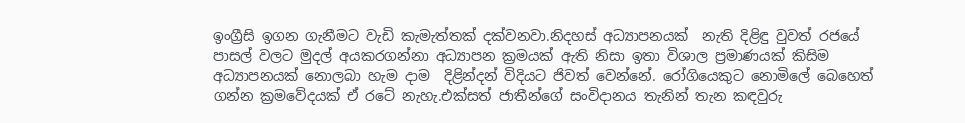ඉංග්‍රීසි ඉගන ගැනීමට වැඩි කැමැත්තක් දක්වනවා.නිදහස් අධ්‍යාපනයක්‌  නැති දිළිඳු වුවත් රජයේ පාසල් වලට මුදල් අයකරගන්නා අධ්‍යාපන ක්‍රමයක් ඇති නිසා ඉතා විශාල ප්‍රමාණයක් කිසිම අධ්‍යාපනයක්‌ නොලබා හැම දාම  දිළින්දන් විදියට ජිවත් වෙන්නේ. රෝගියෙකුට නොමිලේ බෙහෙත් ගන්න ක්‍රමවේදයක් ඒ රටේ නැහැ.එක්සත් ජාතීන්ගේ සංවිදානය තැනින් තැන කඳවුරු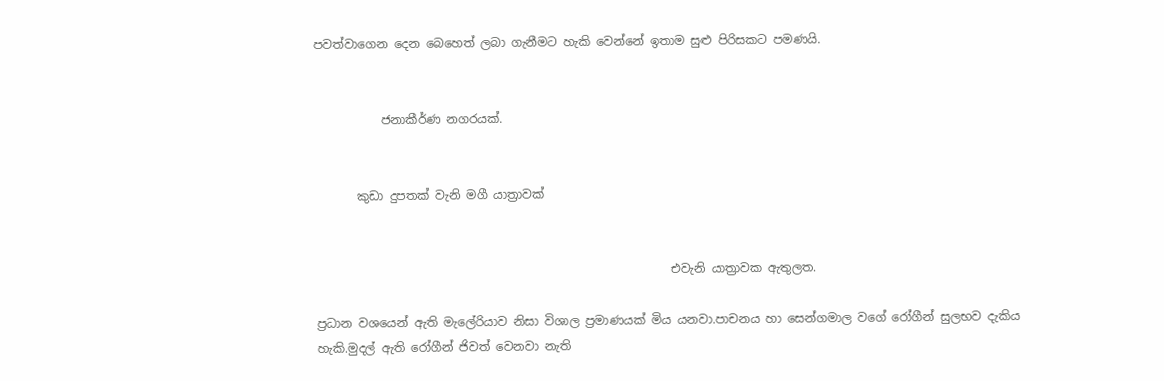පවත්වාගෙන දෙන බෙහෙත් ලබා ගැනීමට හැකි වෙන්නේ ඉතාම සුළු පිරිසකට පමණයි.


           ජනාකීර්ණ නගරයක්.


       කුඩා දුපතක් වැනි මගී යාත්‍රාවක්


                                                           එවැනි යාත්‍රාවක ඇතුලත.

ප්‍රධාන වශයෙන් ඇති මැලේරියාව නිසා විශාල ප්‍රමාණයක් මිය යනවා.පාචනය හා සෙන්ගමාල වගේ රෝගීන් සුලභව දැකිය හැකි.මුදල් ඇති රෝගීන් ජිවත් වෙනවා නැති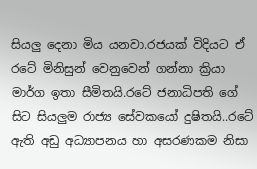සියලු දෙනා මිය යනවා.රජයක් විදියට ඒ රටේ මිනිසුන් වෙනුවෙන් ගන්නා ක්‍රියා මාර්ග ඉතා සීමිතයි.රටේ ජනාධිපති ගේ සිට සියලුම රාජ්‍ය සේවකයෝ දුෂිතයි..රටේ ඇති අඩු අධ්‍යාපනය හා අසරණකම නිසා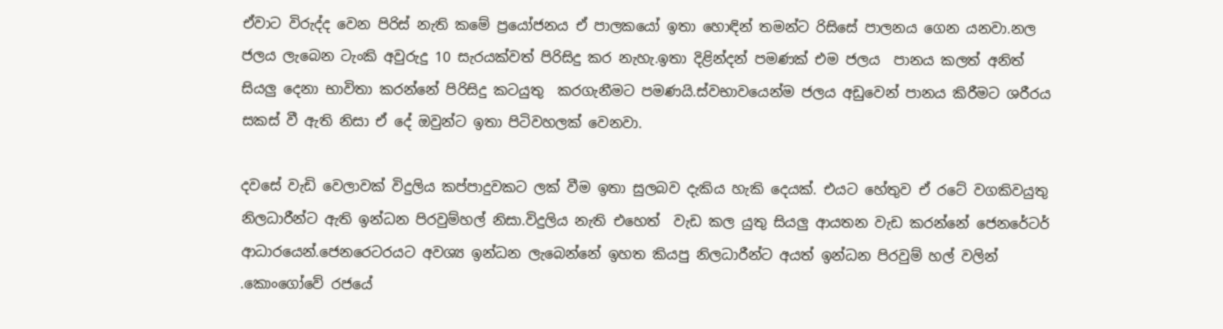ඒවාට විරුද්ද වෙන පිරිස් නැති කමේ ප්‍රයෝජනය ඒ පාලකයෝ ඉතා හොඳින් තමන්ට රිසිසේ පාලනය ගෙන යනවා.නල ජලය ලැබෙන ටැංකි අවුරුදු 10 සැරයක්වත් පිරිසිදු කර නැහැ.ඉතා දිළින්දන් පමණක් එම ජලය  පානය කලත් අනිත් සියලු දෙනා භාවිතා කරන්නේ පිරිසිදු කටයුතු  කරගැනීමට පමණයි.ස්වභාවයෙන්ම ජලය අඩුවෙන් පානය කිරීමට ශරීරය සකස් වී ඇති නිසා ඒ දේ ඔවුන්ට ඉතා පිටිවහලක් වෙනවා.

දවසේ වැඩි වෙලාවක් විදුලිය කප්පාදුවකට ලක් වීම ඉතා සුලබව දැකිය හැකි දෙයක්. එයට හේතුව ඒ රටේ වගකිවයුතු නිලධාරීන්ට ඇති ඉන්ධන පිරවුම්හල් නිසා.විදුලිය නැති එහෙත්  වැඩ කල යුතු සියලු ආයතන වැඩ කරන්නේ ජෙනරේටර් ආධාරයෙන්.ජෙනරෙටරයට අවශ්‍ය ඉන්ධන ලැබෙන්නේ ඉහත කියපු නිලධාරීන්ට අයත් ඉන්ධන පිරවුම් හල් වලින් .කොංගෝවේ රජයේ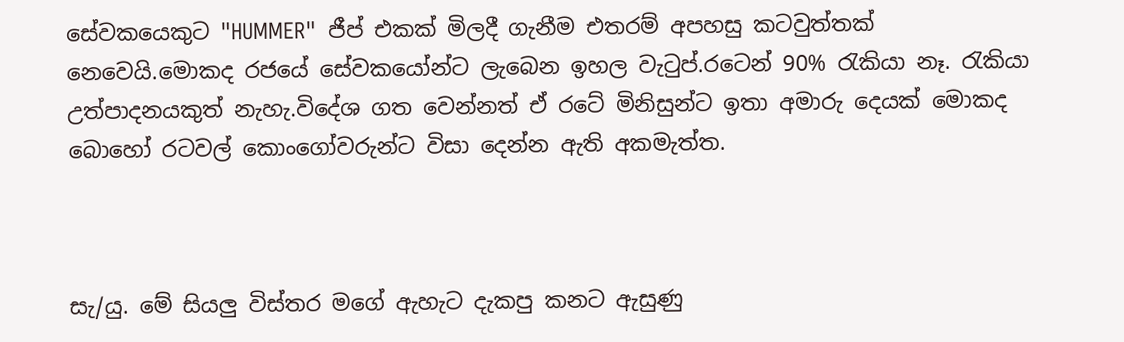සේවකයෙකුට "HUMMER"  ජීප් එකක් මිලදී ගැනීම එතරම් අපහසු කටවුත්තක් නෙවෙයි.මොකද රජයේ සේවකයෝන්ට ලැබෙන ඉහල වැටුප්.රටෙන් 90% රැකියා නෑ. රැකියා උත්පාදනයකුත් නැහැ.විදේශ ගත වෙන්නත් ඒ රටේ මිනිසුන්ට ඉතා අමාරු දෙයක් මොකද බොහෝ රටවල් කොංගෝවරුන්ට විසා දෙන්න ඇති අකමැත්ත.



සැ/යු. මේ සියලු විස්තර මගේ ඇහැට දැකපු කනට ඇසුණු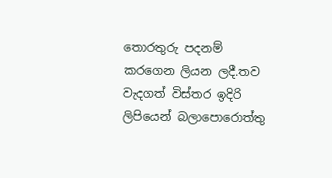තොරතුරු පදනම් කරගෙන ලියන ලදී.තව වැදගත් විස්තර ඉදිරි ලිපියෙන් බලාපොරොත්තු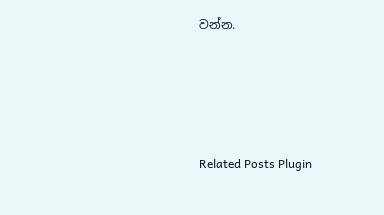වන්න.




Related Posts Plugin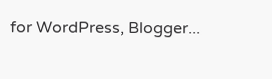for WordPress, Blogger...